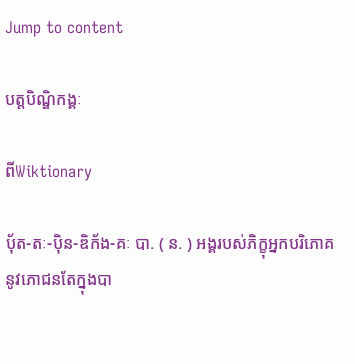Jump to content

បត្តបិណ្ឌិកង្គៈ

ពីWiktionary

ប៉័ត-តៈ-ប៉ិន-ឌិក័ង-គៈ បា. ( ន. ) អង្គរបស់ភិក្ខុអ្នកបរិភោគនូវភោជនតែក្នុងបា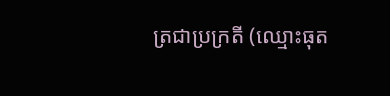ត្រជាប្រក្រតី (ឈ្មោះធុត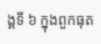ង្គទី ៦ ក្នុងពួកធុត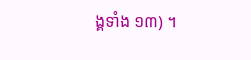ង្គទាំង ១៣) ។